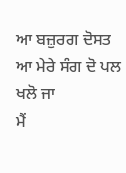ਆ ਬਜ਼ੁਰਗ ਦੋਸਤ
ਆ ਮੇਰੇ ਸੰਗ ਦੋ ਪਲ ਖਲੋ ਜਾ
ਮੈਂ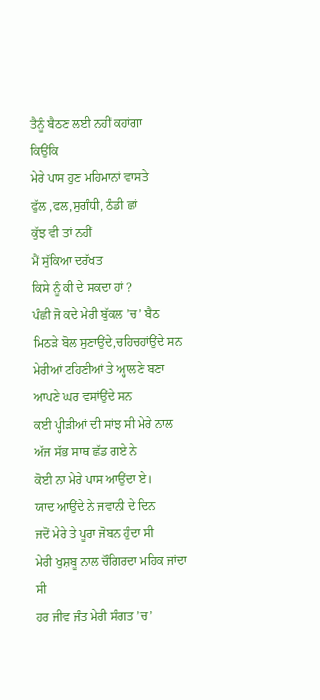ਤੈਨੂੰ ਬੈਠਣ ਲਈ ਨਹੀਂ ਕਹਾਂਗਾ
ਕਿਉਂਕਿ
ਮੇਰੇ ਪਾਸ ਹੁਣ ਮਹਿਮਾਨਾਂ ਵਾਸਤੇ
ਫੁੱਲ ,ਫਲ,ਸੁਗੰਧੀ, ਠੰਡੀ ਛਾਂ
ਕੁੱਝ ਵੀ ਤਾਂ ਨਹੀਂ
ਮੈਂ ਸੁੱਕਿਆ ਦਰੱਖਤ
ਕਿਸੇ ਨੂੰ ਕੀ ਦੇ ਸਕਦਾ ਹਾਂ ?
ਪੰਛੀ ਜੋ ਕਦੇ ਮੇਰੀ ਬੁੱਕਲ ’ਚ’ ਬੈਠ
ਮਿਠੜੇ ਬੋਲ ਸੁਣਾਉਂਦੇ,ਚਹਿਚਹਾਂਉਂਦੇ ਸਨ
ਮੇਰੀਆਂ ਟਹਿਣੀਆਂ ਤੇ ਅ੍ਹਾਲਣੇ ਬਣਾ
ਆਪਣੇ ਘਰ ਵਸਾਂਉਂਦੇ ਸਨ
ਕਈ ਪ੍ਹੀੜੀਆਂ ਦੀ ਸਾਂਝ ਸੀ ਮੇਰੇ ਨਾਲ
ਅੱਜ ਸੱਭ ਸਾਥ ਛੱਡ ਗਏ ਨੇ
ਕੋਈ ਨਾ ਮੇਰੇ ਪਾਸ ਆਉਂਦਾ ਏ।
ਯਾਦ ਆਉਂਦੇ ਨੇ ਜਵਾਨੀ ਦੇ ਦਿਨ
ਜਦੋਂ ਮੇਰੇ ਤੇ ਪੂਰਾ ਜੋਬਨ ਹੁੰਦਾ ਸੀ
ਮੇਰੀ ਖੁਸ਼ਬੂ ਨਾਲ ਚੌਗਿਰਦਾ ਮਹਿਕ ਜਾਂਦਾ ਸੀ
ਹਰ ਜੀਵ ਜੰਤ ਮੇਰੀ ਸੰਗਤ ’ਚ’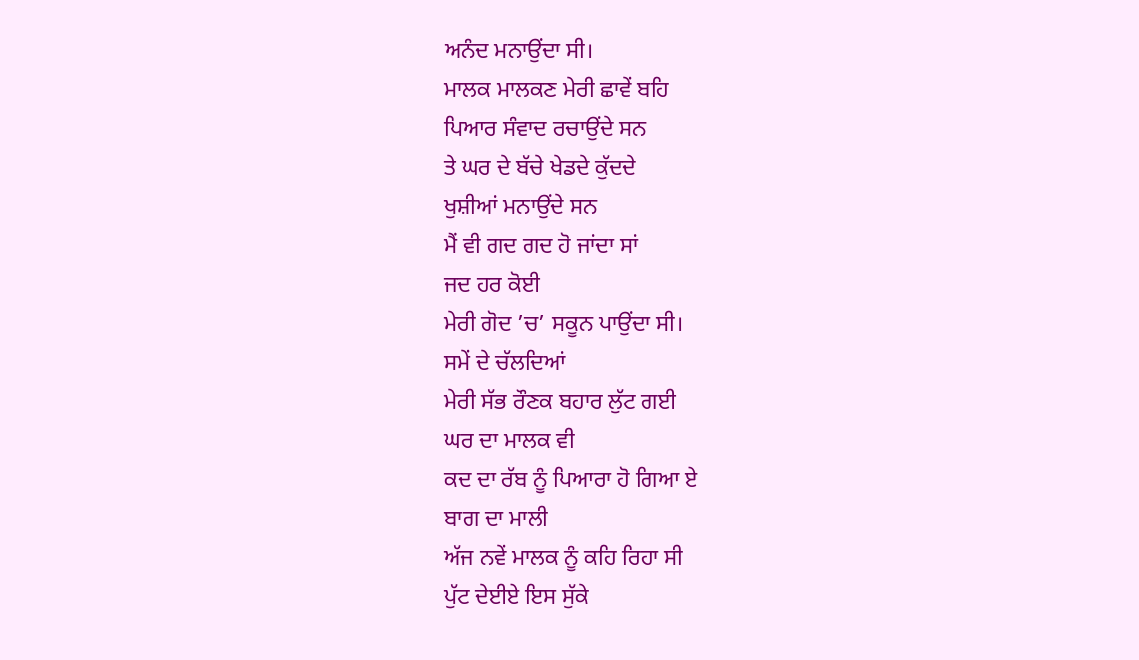ਅਨੰਦ ਮਨਾਉਂਦਾ ਸੀ।
ਮਾਲਕ ਮਾਲਕਣ ਮੇਰੀ ਛਾਵੇਂ ਬਹਿ
ਪਿਆਰ ਸੰਵਾਦ ਰਚਾਉਂਦੇ ਸਨ
ਤੇ ਘਰ ਦੇ ਬੱਚੇ ਖੇਡਦੇ ਕੁੱਦਦੇ
ਖੁਸ਼ੀਆਂ ਮਨਾਉਂਦੇ ਸਨ
ਮੈਂ ਵੀ ਗਦ ਗਦ ਹੋ ਜਾਂਦਾ ਸਾਂ
ਜਦ ਹਰ ਕੋਈ
ਮੇਰੀ ਗੋਦ ’ਚ’ ਸਕੂਨ ਪਾਉਂਦਾ ਸੀ।
ਸਮੇਂ ਦੇ ਚੱਲਦਿਆਂ
ਮੇਰੀ ਸੱਭ ਰੌਣਕ ਬਹਾਰ ਲੁੱਟ ਗਈ
ਘਰ ਦਾ ਮਾਲਕ ਵੀ
ਕਦ ਦਾ ਰੱਬ ਨੂੰ ਪਿਆਰਾ ਹੋ ਗਿਆ ਏ
ਬਾਗ ਦਾ ਮਾਲੀ
ਅੱਜ ਨਵੇਂ ਮਾਲਕ ਨੂੰ ਕਹਿ ਰਿਹਾ ਸੀ
ਪੁੱਟ ਦੇਈਏ ਇਸ ਸੁੱਕੇ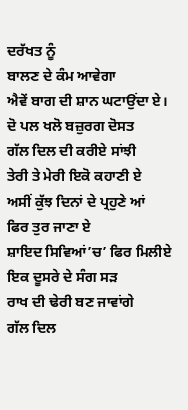ਦਰੱਖਤ ਨੂੰ
ਬਾਲਣ ਦੇ ਕੰਮ ਆਵੇਗਾ
ਐਵੇਂ ਬਾਗ ਦੀ ਸ਼ਾਨ ਘਟਾਉਂਦਾ ਏ।
ਦੋ ਪਲ ਖਲੋ ਬਜ਼ੁਰਗ ਦੋਸਤ
ਗੱਲ ਦਿਲ ਦੀ ਕਰੀਏ ਸਾਂਝੀ
ਤੇਰੀ ਤੇ ਮੇਰੀ ਇਕੋ ਕਹਾਣੀ ਏ
ਅਸੀਂ ਕੁੱਝ ਦਿਨਾਂ ਦੇ ਪ੍ਰਹੁਣੇ ਆਂ
ਫਿਰ ਤੁਰ ਜਾਣਾ ਏ
ਸ਼ਾਇਦ ਸਿਵਿਆਂ’ਚ’ ਫਿਰ ਮਿਲੀਏ
ਇਕ ਦੂਸਰੇ ਦੇ ਸੰਗ ਸੜ
ਰਾਖ ਦੀ ਢੇਰੀ ਬਣ ਜਾਵਾਂਗੇ
ਗੱਲ ਦਿਲ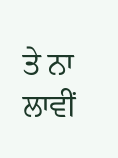ਤੇ ਨਾ ਲਾਵੀਂ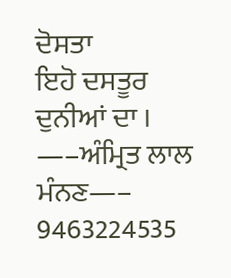ਦੋਸਤਾ
ਇਹੋ ਦਸਤੂਰ ਦੁਨੀਆਂ ਦਾ ।
—–ਅੰਮ੍ਰਿਤ ਲਾਲ ਮੰਨਣ—–
9463224535